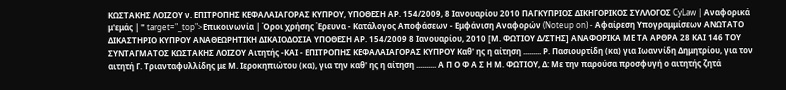ΚΩΣΤΑΚΗΣ ΛΟΙΖΟΥ ν. ΕΠΙΤΡΟΠΗΣ ΚΕΦΑΛΑΙΑΓΟΡΑΣ ΚΥΠΡΟΥ, ΥΠΟΘΕΣΗ ΑΡ. 154/2009, 8 Ιανουαρίου 2010 ΠΑΓΚΥΠΡΙΟΣ ΔΙΚΗΓΟΡΙΚΟΣ ΣΥΛΛΟΓΟΣ CyLaw | Αναφορικά μ'εμάς | " target="_top">Επικοινωνία | Όροι χρήσης Έρευνα - Κατάλογος Αποφάσεων - Εμφάνιση Αναφορών (Noteup on) - Αφαίρεση Υπογραμμίσεων ΑΝΩΤΑΤΟ ΔΙΚΑΣΤΗΡΙΟ ΚΥΠΡΟΥ ΑΝΑΘΕΩΡΗΤΙΚΗ ΔΙΚΑΙΟΔΟΣΙΑ ΥΠΟΘΕΣΗ ΑΡ. 154/2009 8 Ιανουαρίου, 2010 [Μ. ΦΩΤΙΟΥ Δ/ΣΤΗΣ] ΑΝΑΦΟΡΙΚΑ ΜΕ ΤΑ ΑΡΘΡΑ 28 ΚΑΙ 146 ΤΟΥ ΣΥΝΤΑΓΜΑΤΟΣ ΚΩΣΤΑΚΗΣ ΛΟΙΖΟΥ Αιτητής -ΚΑΙ - ΕΠΙΤΡΟΠΗΣ ΚΕΦΑΛΑΙΑΓΟΡΑΣ ΚΥΠΡΟΥ Καθ' ης η αίτηση ......... Ρ. Πασιουρτίδη (κα) για Ιωαννίδη Δημητρίου, για τον αιτητή Γ. Τριανταφυλλίδης με Μ. Ιεροκηπιώτου (κα), για την καθ' ης η αίτηση .......... Α Π Ο Φ Α Σ Η Μ. ΦΩΤΙΟΥ, Δ: Με την παρούσα προσφυγή ο αιτητής ζητά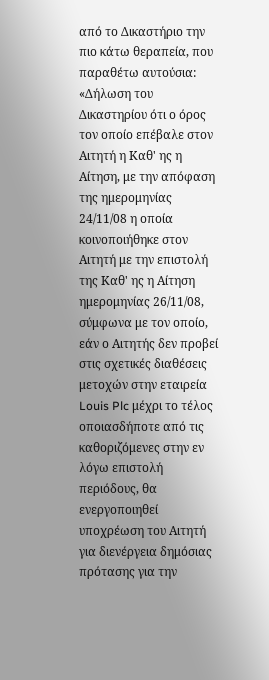από το Δικαστήριο την πιο κάτω θεραπεία, που παραθέτω αυτούσια: «Δήλωση του Δικαστηρίου ότι ο όρος τον οποίο επέβαλε στον Αιτητή η Καθ' ης η Αίτηση, με την απόφαση της ημερομηνίας 24/11/08 η οποία κοινοποιήθηκε στον Αιτητή με την επιστολή της Καθ' ης η Αίτηση ημερομηνίας 26/11/08, σύμφωνα με τον οποίο, εάν ο Αιτητής δεν προβεί στις σχετικές διαθέσεις μετοχών στην εταιρεία Louis Plc μέχρι το τέλος οποιασδήποτε από τις καθοριζόμενες στην εν λόγω επιστολή περιόδους, θα ενεργοποιηθεί υποχρέωση του Αιτητή για διενέργεια δημόσιας πρότασης για την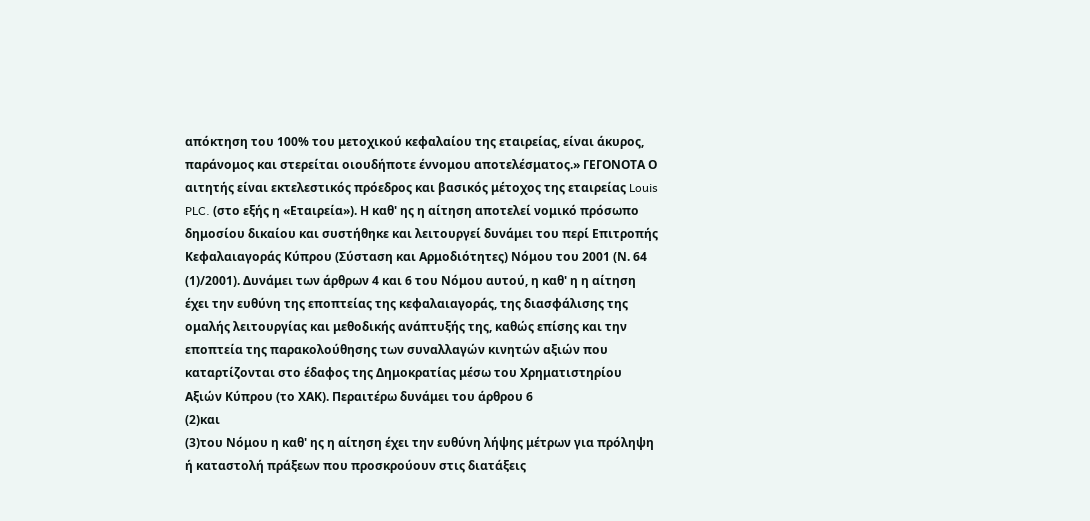απόκτηση του 100% του μετοχικού κεφαλαίου της εταιρείας, είναι άκυρος, παράνομος και στερείται οιουδήποτε έννομου αποτελέσματος.» ΓΕΓΟΝΟΤΑ Ο αιτητής είναι εκτελεστικός πρόεδρος και βασικός μέτοχος της εταιρείας Louis PLC. (στο εξής η «Εταιρεία»). Η καθ' ης η αίτηση αποτελεί νομικό πρόσωπο δημοσίου δικαίου και συστήθηκε και λειτουργεί δυνάμει του περί Επιτροπής Κεφαλαιαγοράς Κύπρου (Σύσταση και Αρμοδιότητες) Νόμου του 2001 (Ν. 64
(1)/2001). Δυνάμει των άρθρων 4 και 6 του Νόμου αυτού, η καθ' η η αίτηση έχει την ευθύνη της εποπτείας της κεφαλαιαγοράς, της διασφάλισης της ομαλής λειτουργίας και μεθοδικής ανάπτυξής της, καθώς επίσης και την εποπτεία της παρακολούθησης των συναλλαγών κινητών αξιών που καταρτίζονται στο έδαφος της Δημοκρατίας μέσω του Χρηματιστηρίου Αξιών Κύπρου (το ΧΑΚ). Περαιτέρω δυνάμει του άρθρου 6
(2)και
(3)του Νόμου η καθ' ης η αίτηση έχει την ευθύνη λήψης μέτρων για πρόληψη ή καταστολή πράξεων που προσκρούουν στις διατάξεις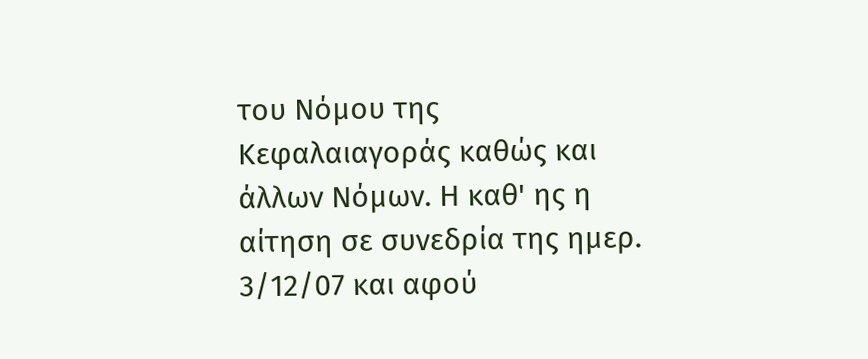του Νόμου της Κεφαλαιαγοράς καθώς και άλλων Νόμων. Η καθ' ης η αίτηση σε συνεδρία της ημερ. 3/12/07 και αφού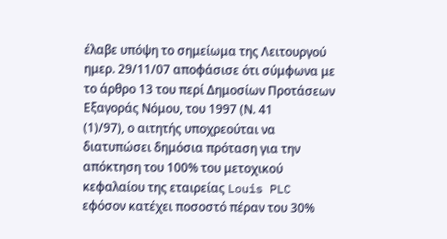έλαβε υπόψη το σημείωμα της Λειτουργού ημερ. 29/11/07 αποφάσισε ότι σύμφωνα με το άρθρο 13 του περί Δημοσίων Προτάσεων Εξαγοράς Νόμου, του 1997 (Ν. 41
(1)/97), ο αιτητής υποχρεούται να διατυπώσει δημόσια πρόταση για την απόκτηση του 100% του μετοχικού κεφαλαίου της εταιρείας Louis PLC εφόσον κατέχει ποσοστό πέραν του 30%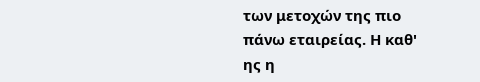των μετοχών της πιο πάνω εταιρείας. Η καθ' ης η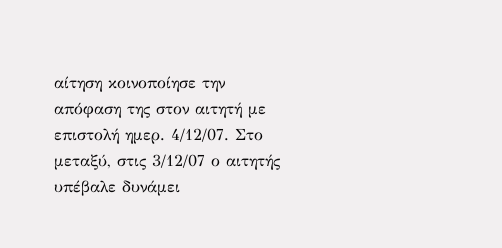αίτηση κοινοποίησε την απόφαση της στον αιτητή με επιστολή ημερ. 4/12/07. Στο μεταξύ, στις 3/12/07 ο αιτητής υπέβαλε δυνάμει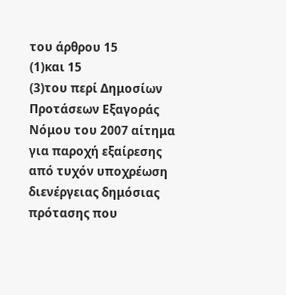του άρθρου 15
(1)και 15
(3)του περί Δημοσίων Προτάσεων Εξαγοράς Νόμου του 2007 αίτημα για παροχή εξαίρεσης από τυχόν υποχρέωση διενέργειας δημόσιας πρότασης που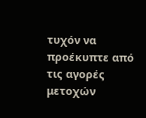τυχόν να προέκυπτε από τις αγορές μετοχών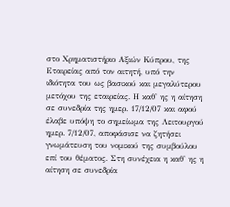στο Χρηματιστήριο Αξιών Κύπρου, της Εταιρείας από τον αιτητή, υπό την ιδιότητα του ως βασικού και μεγαλύτερου μετόχου της εταιρείας. Η καθ' ης η αίτηση σε συνεδρία της ημερ. 17/12/07 και αφού έλαβε υπόψη το σημείωμα της Λειτουργού ημερ. 7/12/07, αποφάσισε να ζητήσει γνωμάτευση του νομικού της συμβούλου επί του θέματος. Στη συνέχεια η καθ' ης η αίτηση σε συνεδρία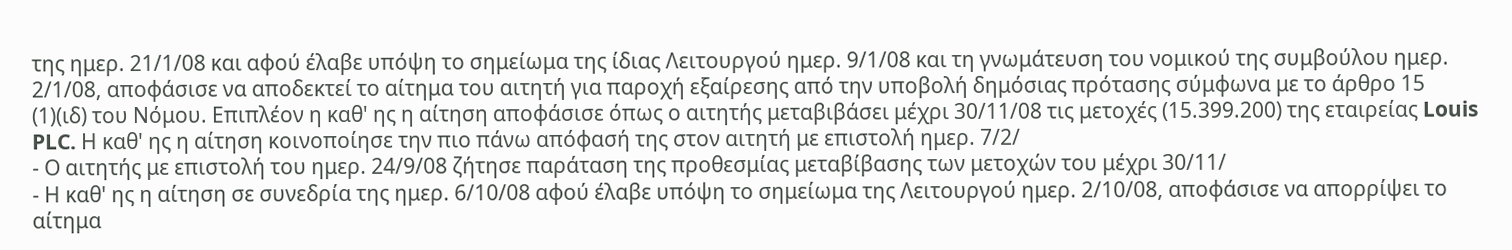της ημερ. 21/1/08 και αφού έλαβε υπόψη το σημείωμα της ίδιας Λειτουργού ημερ. 9/1/08 και τη γνωμάτευση του νομικού της συμβούλου ημερ. 2/1/08, αποφάσισε να αποδεκτεί το αίτημα του αιτητή για παροχή εξαίρεσης από την υποβολή δημόσιας πρότασης σύμφωνα με το άρθρο 15
(1)(ιδ) του Νόμου. Επιπλέον η καθ' ης η αίτηση αποφάσισε όπως ο αιτητής μεταβιβάσει μέχρι 30/11/08 τις μετοχές (15.399.200) της εταιρείας Louis PLC. Η καθ' ης η αίτηση κοινοποίησε την πιο πάνω απόφασή της στον αιτητή με επιστολή ημερ. 7/2/
- Ο αιτητής με επιστολή του ημερ. 24/9/08 ζήτησε παράταση της προθεσμίας μεταβίβασης των μετοχών του μέχρι 30/11/
- Η καθ' ης η αίτηση σε συνεδρία της ημερ. 6/10/08 αφού έλαβε υπόψη το σημείωμα της Λειτουργού ημερ. 2/10/08, αποφάσισε να απορρίψει το αίτημα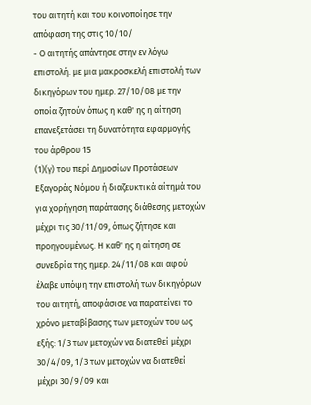του αιτητή και του κοινοποίησε την απόφαση της στις 10/10/
- Ο αιτητής απάντησε στην εν λόγω επιστολή. με μια μακροσκελή επιστολή των δικηγόρων του ημερ. 27/10/08 με την οποία ζητούν όπως η καθ' ης η αίτηση επανεξετάσει τη δυνατότητα εφαρμογής του άρθρου 15
(1)(γ) του περί Δημοσίων Προτάσεων Εξαγοράς Νόμου ή διαζευκτικά αίτημά του για χορήγηση παράτασης διάθεσης μετοχών μέχρι τις 30/11/09, όπως ζήτησε και προηγουμένως. Η καθ' ης η αίτηση σε συνεδρία της ημερ. 24/11/08 και αφού έλαβε υπόψη την επιστολή των δικηγόρων του αιτητή, αποφάσισε να παρατείνει το χρόνο μεταβίβασης των μετοχών του ως εξής: 1/3 των μετοχών να διατεθεί μέχρι 30/4/09, 1/3 των μετοχών να διατεθεί μέχρι 30/9/09 και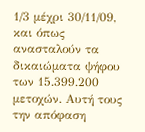1/3 μέχρι 30/11/09, και όπως ανασταλούν τα δικαιώματα ψήφου των 15.399.200 μετοχών. Αυτή τους την απόφαση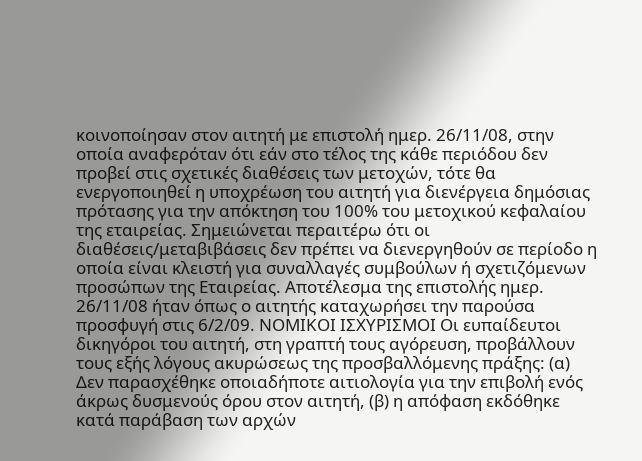κοινοποίησαν στον αιτητή με επιστολή ημερ. 26/11/08, στην οποία αναφερόταν ότι εάν στο τέλος της κάθε περιόδου δεν προβεί στις σχετικές διαθέσεις των μετοχών, τότε θα ενεργοποιηθεί η υποχρέωση του αιτητή για διενέργεια δημόσιας πρότασης για την απόκτηση του 100% του μετοχικού κεφαλαίου της εταιρείας. Σημειώνεται περαιτέρω ότι οι διαθέσεις/μεταβιβάσεις δεν πρέπει να διενεργηθούν σε περίοδο η οποία είναι κλειστή για συναλλαγές συμβούλων ή σχετιζόμενων προσώπων της Εταιρείας. Αποτέλεσμα της επιστολής ημερ. 26/11/08 ήταν όπως ο αιτητής καταχωρήσει την παρούσα προσφυγή στις 6/2/09. ΝΟΜΙΚΟΙ ΙΣΧΥΡΙΣΜΟΙ Οι ευπαίδευτοι δικηγόροι του αιτητή, στη γραπτή τους αγόρευση, προβάλλουν τους εξής λόγους ακυρώσεως της προσβαλλόμενης πράξης: (α) Δεν παρασχέθηκε οποιαδήποτε αιτιολογία για την επιβολή ενός άκρως δυσμενούς όρου στον αιτητή, (β) η απόφαση εκδόθηκε κατά παράβαση των αρχών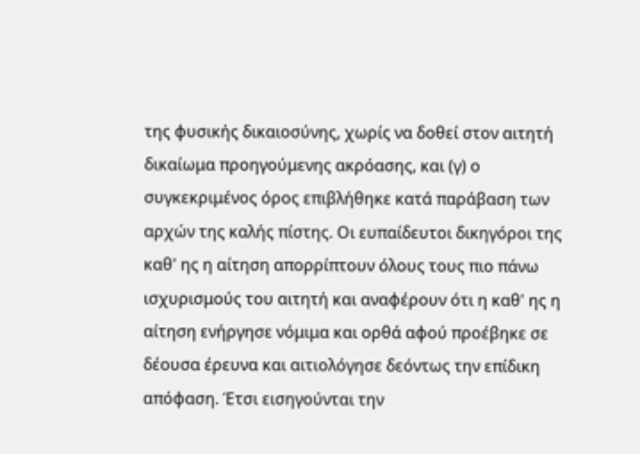της φυσικής δικαιοσύνης, χωρίς να δοθεί στον αιτητή δικαίωμα προηγούμενης ακρόασης, και (γ) ο συγκεκριμένος όρος επιβλήθηκε κατά παράβαση των αρχών της καλής πίστης. Οι ευπαίδευτοι δικηγόροι της καθ' ης η αίτηση απορρίπτουν όλους τους πιο πάνω ισχυρισμούς του αιτητή και αναφέρουν ότι η καθ' ης η αίτηση ενήργησε νόμιμα και ορθά αφού προέβηκε σε δέουσα έρευνα και αιτιολόγησε δεόντως την επίδικη απόφαση. Έτσι εισηγούνται την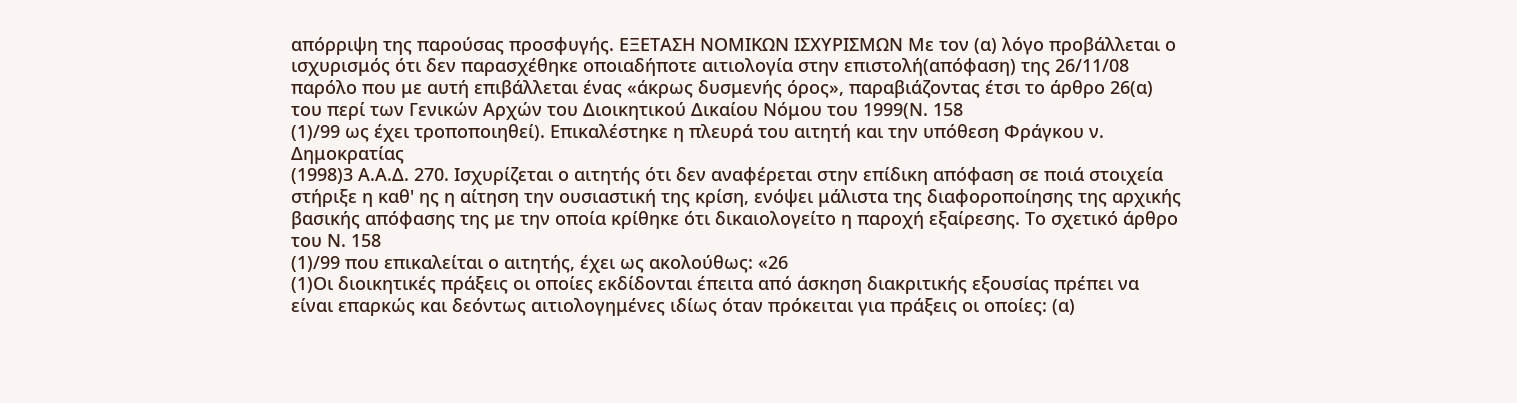απόρριψη της παρούσας προσφυγής. ΕΞΕΤΑΣΗ ΝΟΜΙΚΩΝ ΙΣΧΥΡΙΣΜΩΝ Με τον (α) λόγο προβάλλεται ο ισχυρισμός ότι δεν παρασχέθηκε οποιαδήποτε αιτιολογία στην επιστολή(απόφαση) της 26/11/08 παρόλο που με αυτή επιβάλλεται ένας «άκρως δυσμενής όρος», παραβιάζοντας έτσι το άρθρο 26(α) του περί των Γενικών Αρχών του Διοικητικού Δικαίου Νόμου του 1999(Ν. 158
(1)/99 ως έχει τροποποιηθεί). Επικαλέστηκε η πλευρά του αιτητή και την υπόθεση Φράγκου ν. Δημοκρατίας
(1998)3 Α.Α.Δ. 270. Ισχυρίζεται ο αιτητής ότι δεν αναφέρεται στην επίδικη απόφαση σε ποιά στοιχεία στήριξε η καθ' ης η αίτηση την ουσιαστική της κρίση, ενόψει μάλιστα της διαφοροποίησης της αρχικής βασικής απόφασης της με την οποία κρίθηκε ότι δικαιολογείτο η παροχή εξαίρεσης. Το σχετικό άρθρο του Ν. 158
(1)/99 που επικαλείται ο αιτητής, έχει ως ακολούθως: «26
(1)Οι διοικητικές πράξεις οι οποίες εκδίδονται έπειτα από άσκηση διακριτικής εξουσίας πρέπει να είναι επαρκώς και δεόντως αιτιολογημένες ιδίως όταν πρόκειται για πράξεις οι οποίες: (α)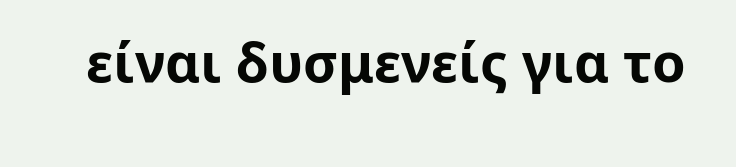είναι δυσμενείς για το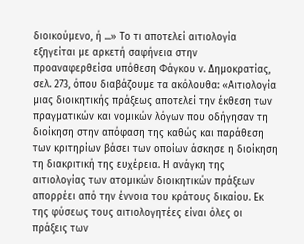διοικούμενο, ή ...» Το τι αποτελεί αιτιολογία εξηγείται με αρκετή σαφήνεια στην προαναφερθείσα υπόθεση Φάγκου ν. Δημοκρατίας, σελ. 273, όπου διαβάζουμε τα ακόλουθα: «Αιτιολογία μιας διοικητικής πράξεως αποτελεί την έκθεση των πραγματικών και νομικών λόγων που οδήγησαν τη διοίκηση στην απόφαση της καθώς και παράθεση των κριτηρίων βάσει των οποίων άσκησε η διοίκηση τη διακριτική της ευχέρεια. Η ανάγκη της αιτιολογίας των ατομικών διοικητικών πράξεων απορρέει από την έννοια του κράτους δικαίου. Εκ της φύσεως τους αιτιολογητέες είναι όλες οι πράξεις των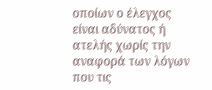οποίων ο έλεγχος είναι αδύνατος ή ατελής χωρίς την αναφορά των λόγων που τις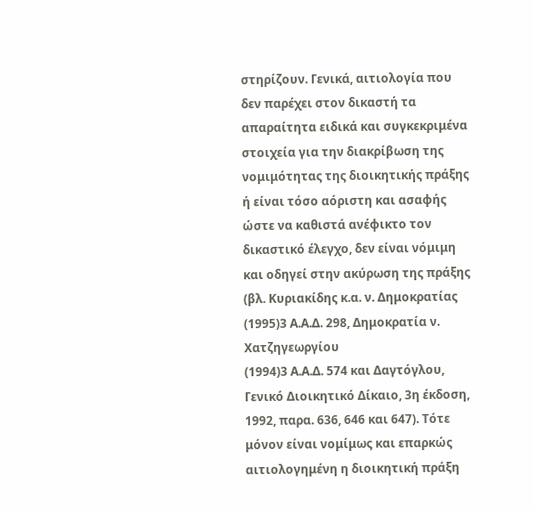στηρίζουν. Γενικά, αιτιολογία που δεν παρέχει στον δικαστή τα απαραίτητα ειδικά και συγκεκριμένα στοιχεία για την διακρίβωση της νομιμότητας της διοικητικής πράξης ή είναι τόσο αόριστη και ασαφής ώστε να καθιστά ανέφικτο τον δικαστικό έλεγχο, δεν είναι νόμιμη και οδηγεί στην ακύρωση της πράξης (βλ. Κυριακίδης κ.α. ν. Δημοκρατίας
(1995)3 Α.Α.Δ. 298, Δημοκρατία ν. Χατζηγεωργίου
(1994)3 Α.Α.Δ. 574 και Δαγτόγλου, Γενικό Διοικητικό Δίκαιο, 3η έκδοση, 1992, παρα. 636, 646 και 647). Τότε μόνον είναι νομίμως και επαρκώς αιτιολογημένη η διοικητική πράξη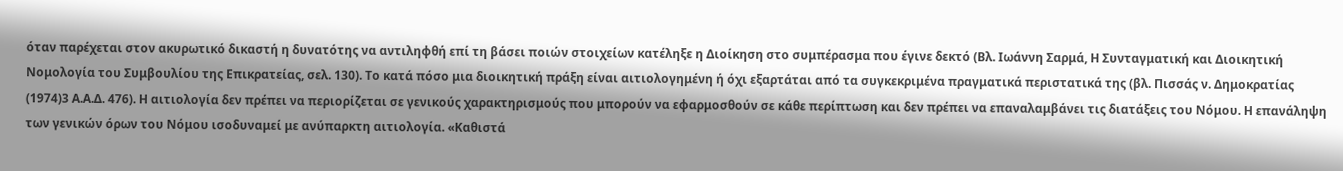όταν παρέχεται στον ακυρωτικό δικαστή η δυνατότης να αντιληφθή επί τη βάσει ποιών στοιχείων κατέληξε η Διοίκηση στο συμπέρασμα που έγινε δεκτό (Βλ. Ιωάννη Σαρμά, Η Συνταγματική και Διοικητική Νομολογία του Συμβουλίου της Επικρατείας, σελ. 130). Το κατά πόσο μια διοικητική πράξη είναι αιτιολογημένη ή όχι εξαρτάται από τα συγκεκριμένα πραγματικά περιστατικά της (βλ. Πισσάς ν. Δημοκρατίας
(1974)3 Α.Α.Δ. 476). Η αιτιολογία δεν πρέπει να περιορίζεται σε γενικούς χαρακτηρισμούς που μπορούν να εφαρμοσθούν σε κάθε περίπτωση και δεν πρέπει να επαναλαμβάνει τις διατάξεις του Νόμου. Η επανάληψη των γενικών όρων του Νόμου ισοδυναμεί με ανύπαρκτη αιτιολογία. «Καθιστά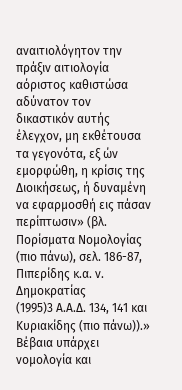αναιτιολόγητον την πράξιν αιτιολογία αόριστος καθιστώσα αδύνατον τον δικαστικόν αυτής έλεγχον, μη εκθέτουσα τα γεγονότα, εξ ών εμορφώθη, η κρίσις της Διοικήσεως, ή δυναμένη να εφαρμοσθή εις πάσαν περίπτωσιν» (βλ. Πορίσματα Νομολογίας (πιο πάνω), σελ. 186-87, Πιπερίδης κ.α. ν. Δημοκρατίας
(1995)3 Α.Α.Δ. 134, 141 και Κυριακίδης (πιο πάνω)).» Βέβαια υπάρχει νομολογία και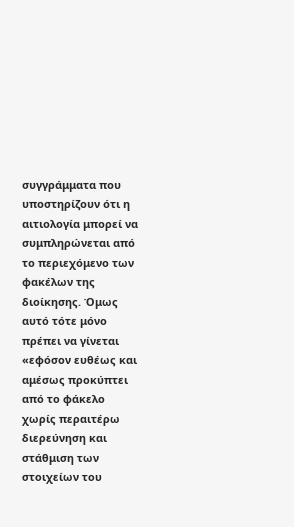συγγράμματα που υποστηρίζουν ότι η αιτιολογία μπορεί να συμπληρώνεται από το περιεχόμενο των φακέλων της διοίκησης. Όμως αυτό τότε μόνο πρέπει να γίνεται «εφόσον ευθέως και αμέσως προκύπτει από το φάκελο χωρίς περαιτέρω διερεύνηση και στάθμιση των στοιχείων του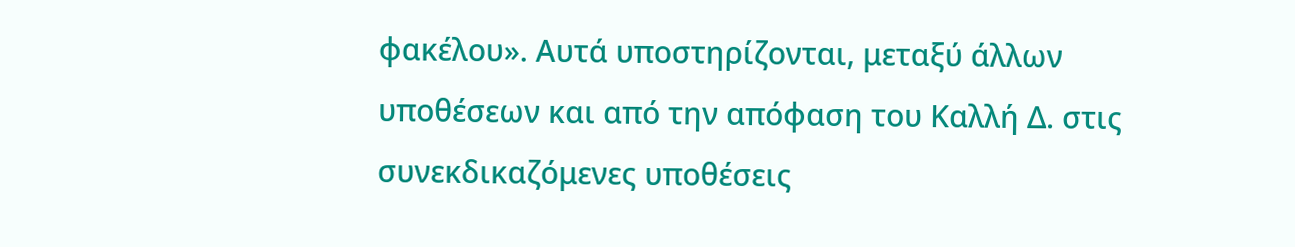φακέλου». Αυτά υποστηρίζονται, μεταξύ άλλων υποθέσεων και από την απόφαση του Καλλή Δ. στις συνεκδικαζόμενες υποθέσεις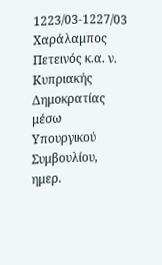1223/03-1227/03 Χαράλαμπος Πετεινός κ.α. ν. Κυπριακής Δημοκρατίας μέσω Υπουργικού Συμβουλίου, ημερ.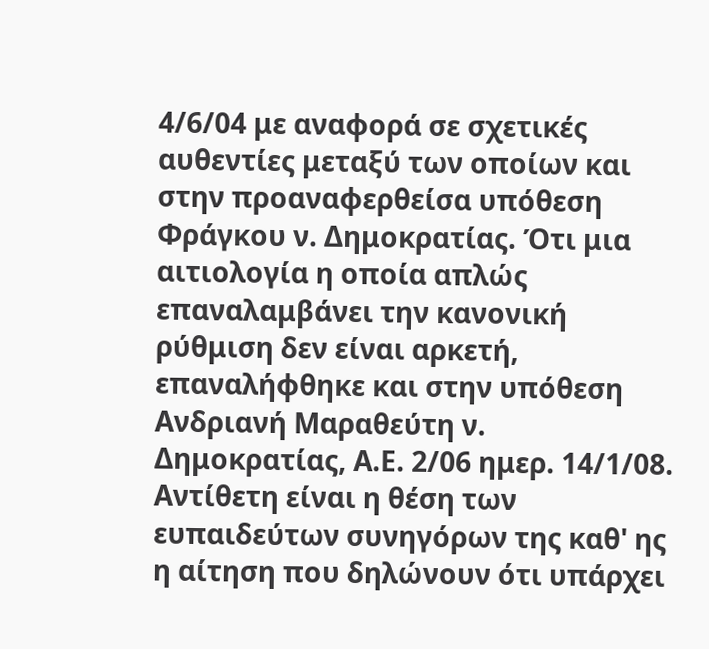4/6/04 με αναφορά σε σχετικές αυθεντίες μεταξύ των οποίων και στην προαναφερθείσα υπόθεση Φράγκου ν. Δημοκρατίας. Ότι μια αιτιολογία η οποία απλώς επαναλαμβάνει την κανονική ρύθμιση δεν είναι αρκετή, επαναλήφθηκε και στην υπόθεση Ανδριανή Μαραθεύτη ν. Δημοκρατίας, Α.Ε. 2/06 ημερ. 14/1/08. Αντίθετη είναι η θέση των ευπαιδεύτων συνηγόρων της καθ' ης η αίτηση που δηλώνουν ότι υπάρχει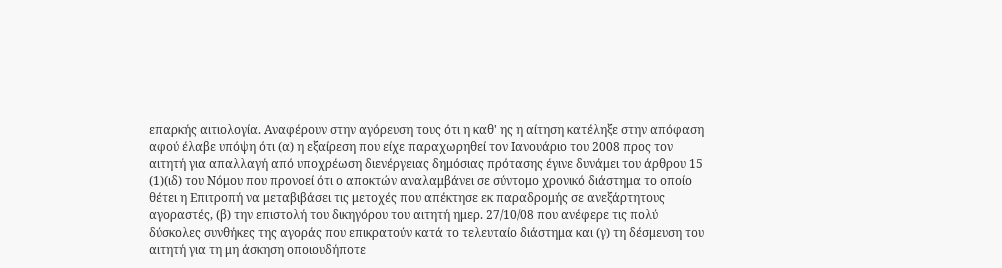επαρκής αιτιολογία. Αναφέρουν στην αγόρευση τους ότι η καθ' ης η αίτηση κατέληξε στην απόφαση αφού έλαβε υπόψη ότι (α) η εξαίρεση που είχε παραχωρηθεί τον Ιανουάριο του 2008 προς τον αιτητή για απαλλαγή από υποχρέωση διενέργειας δημόσιας πρότασης έγινε δυνάμει του άρθρου 15
(1)(ιδ) του Νόμου που προνοεί ότι ο αποκτών αναλαμβάνει σε σύντομο χρονικό διάστημα το οποίο θέτει η Επιτροπή να μεταβιβάσει τις μετοχές που απέκτησε εκ παραδρομής σε ανεξάρτητους αγοραστές, (β) την επιστολή του δικηγόρου του αιτητή ημερ. 27/10/08 που ανέφερε τις πολύ δύσκολες συνθήκες της αγοράς που επικρατούν κατά το τελευταίο διάστημα και (γ) τη δέσμευση του αιτητή για τη μη άσκηση οποιουδήποτε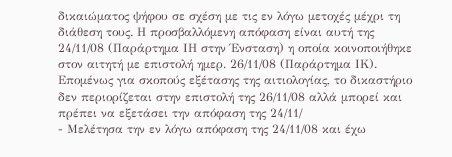δικαιώματος ψήφου σε σχέση με τις εν λόγω μετοχές μέχρι τη διάθεση τους. Η προσβαλλόμενη απόφαση είναι αυτή της 24/11/08 (Παράρτημα ΙΗ στην Ένσταση) η οποία κοινοποιήθηκε στον αιτητή με επιστολή ημερ. 26/11/08 (Παράρτημα ΙΚ). Επομένως για σκοπούς εξέτασης της αιτιολογίας, το δικαστήριο δεν περιορίζεται στην επιστολή της 26/11/08 αλλά μπορεί και πρέπει να εξετάσει την απόφαση της 24/11/
- Μελέτησα την εν λόγω απόφαση της 24/11/08 και έχω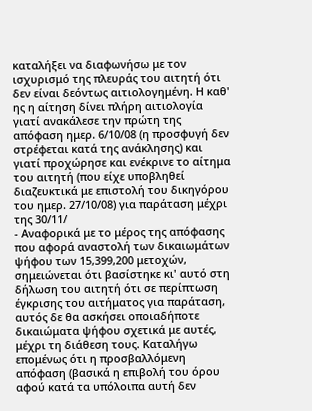καταλήξει να διαφωνήσω με τον ισχυρισμό της πλευράς του αιτητή ότι δεν είναι δεόντως αιτιολογημένη. Η καθ' ης η αίτηση δίνει πλήρη αιτιολογία γιατί ανακάλεσε την πρώτη της απόφαση ημερ. 6/10/08 (η προσφυγή δεν στρέφεται κατά της ανάκλησης) και γιατί προχώρησε και ενέκρινε το αίτημα του αιτητή (που είχε υποβληθεί διαζευκτικά με επιστολή του δικηγόρου του ημερ. 27/10/08) για παράταση μέχρι της 30/11/
- Αναφορικά με το μέρος της απόφασης που αφορά αναστολή των δικαιωμάτων ψήφου των 15,399,200 μετοχών, σημειώνεται ότι βασίστηκε κι' αυτό στη δήλωση του αιτητή ότι σε περίπτωση έγκρισης του αιτήματος για παράταση, αυτός δε θα ασκήσει οποιαδήποτε δικαιώματα ψήφου σχετικά με αυτές, μέχρι τη διάθεση τους. Καταλήγω επομένως ότι η προσβαλλόμενη απόφαση (βασικά η επιβολή του όρου αφού κατά τα υπόλοιπα αυτή δεν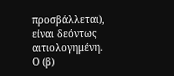προσβάλλεται), είναι δεόντως αιτιολογημένη. Ο (β)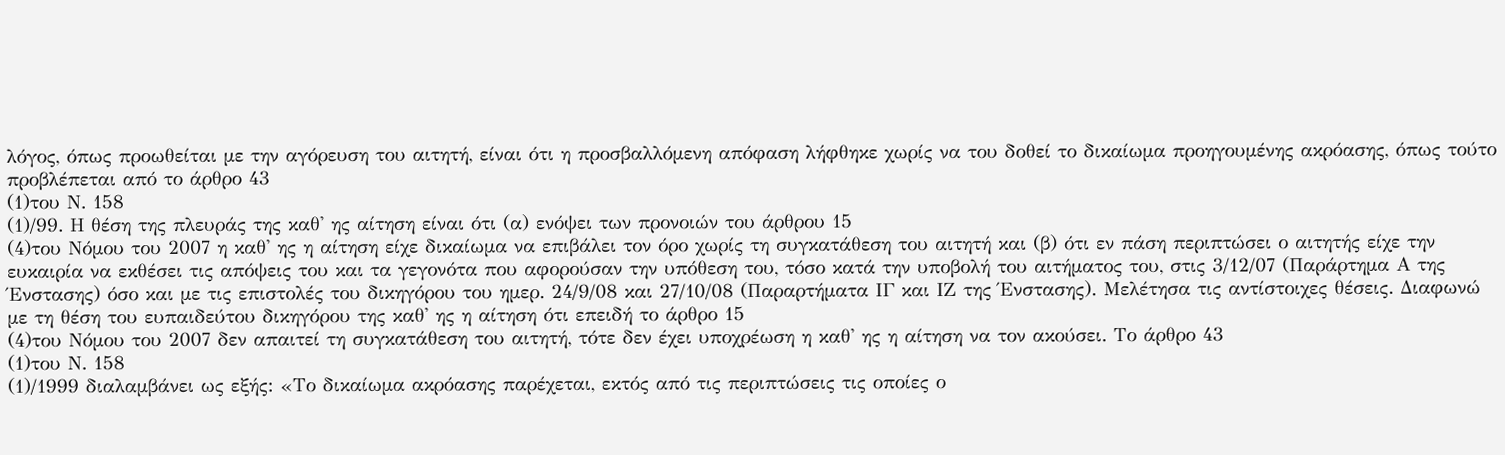λόγος, όπως προωθείται με την αγόρευση του αιτητή, είναι ότι η προσβαλλόμενη απόφαση λήφθηκε χωρίς να του δοθεί το δικαίωμα προηγουμένης ακρόασης, όπως τούτο προβλέπεται από το άρθρο 43
(1)του Ν. 158
(1)/99. Η θέση της πλευράς της καθ' ης αίτηση είναι ότι (α) ενόψει των προνοιών του άρθρου 15
(4)του Νόμου του 2007 η καθ' ης η αίτηση είχε δικαίωμα να επιβάλει τον όρο χωρίς τη συγκατάθεση του αιτητή και (β) ότι εν πάση περιπτώσει ο αιτητής είχε την ευκαιρία να εκθέσει τις απόψεις του και τα γεγονότα που αφορούσαν την υπόθεση του, τόσο κατά την υποβολή του αιτήματος του, στις 3/12/07 (Παράρτημα Α της Ένστασης) όσο και με τις επιστολές του δικηγόρου του ημερ. 24/9/08 και 27/10/08 (Παραρτήματα ΙΓ και ΙΖ της Ένστασης). Μελέτησα τις αντίστοιχες θέσεις. Διαφωνώ με τη θέση του ευπαιδεύτου δικηγόρου της καθ' ης η αίτηση ότι επειδή το άρθρο 15
(4)του Νόμου του 2007 δεν απαιτεί τη συγκατάθεση του αιτητή, τότε δεν έχει υποχρέωση η καθ' ης η αίτηση να τον ακούσει. Το άρθρο 43
(1)του Ν. 158
(1)/1999 διαλαμβάνει ως εξής: «Το δικαίωμα ακρόασης παρέχεται, εκτός από τις περιπτώσεις τις οποίες ο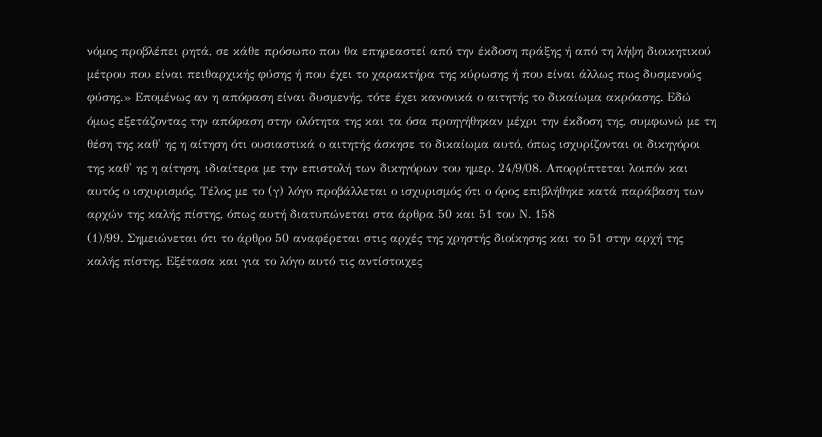νόμος προβλέπει ρητά, σε κάθε πρόσωπο που θα επηρεαστεί από την έκδοση πράξης ή από τη λήψη διοικητικού μέτρου που είναι πειθαρχικής φύσης ή που έχει το χαρακτήρα της κύρωσης ή που είναι άλλως πως δυσμενούς φύσης.» Επομένως αν η απόφαση είναι δυσμενής, τότε έχει κανονικά ο αιτητής το δικαίωμα ακρόασης. Εδώ όμως εξετάζοντας την απόφαση στην ολότητα της και τα όσα προηγήθηκαν μέχρι την έκδοση της, συμφωνώ με τη θέση της καθ' ης η αίτηση ότι ουσιαστικά ο αιτητής άσκησε το δικαίωμα αυτό, όπως ισχυρίζονται οι δικηγόροι της καθ' ης η αίτηση, ιδιαίτερα με την επιστολή των δικηγόρων του ημερ. 24/9/08. Απορρίπτεται λοιπόν και αυτός ο ισχυρισμός. Τέλος με το (γ) λόγο προβάλλεται ο ισχυρισμός ότι ο όρος επιβλήθηκε κατά παράβαση των αρχών της καλής πίστης, όπως αυτή διατυπώνεται στα άρθρα 50 και 51 του Ν. 158
(1)/99. Σημειώνεται ότι το άρθρο 50 αναφέρεται στις αρχές της χρηστής διοίκησης και το 51 στην αρχή της καλής πίστης. Εξέτασα και για το λόγο αυτό τις αντίστοιχες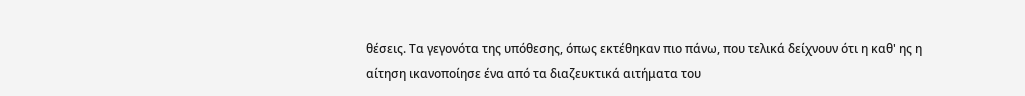θέσεις. Τα γεγονότα της υπόθεσης, όπως εκτέθηκαν πιο πάνω, που τελικά δείχνουν ότι η καθ' ης η αίτηση ικανοποίησε ένα από τα διαζευκτικά αιτήματα του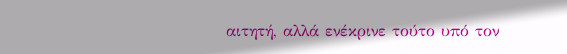αιτητή, αλλά ενέκρινε τούτο υπό τον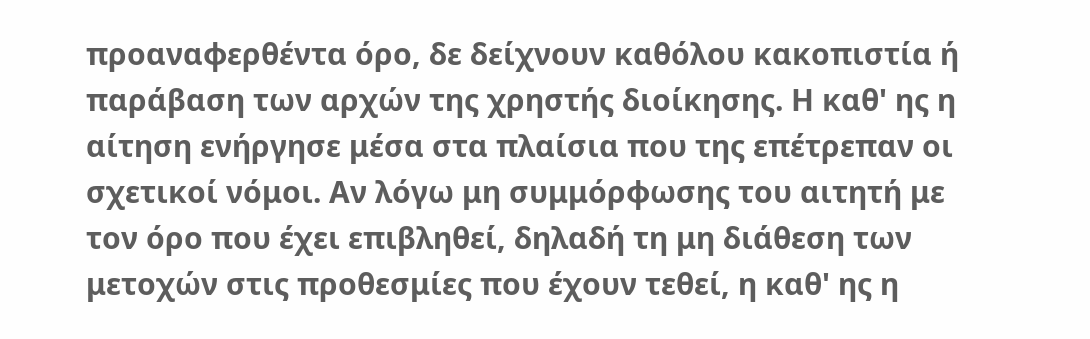προαναφερθέντα όρο, δε δείχνουν καθόλου κακοπιστία ή παράβαση των αρχών της χρηστής διοίκησης. Η καθ' ης η αίτηση ενήργησε μέσα στα πλαίσια που της επέτρεπαν οι σχετικοί νόμοι. Αν λόγω μη συμμόρφωσης του αιτητή με τον όρο που έχει επιβληθεί, δηλαδή τη μη διάθεση των μετοχών στις προθεσμίες που έχουν τεθεί, η καθ' ης η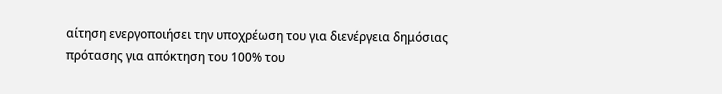αίτηση ενεργοποιήσει την υποχρέωση του για διενέργεια δημόσιας πρότασης για απόκτηση του 100% του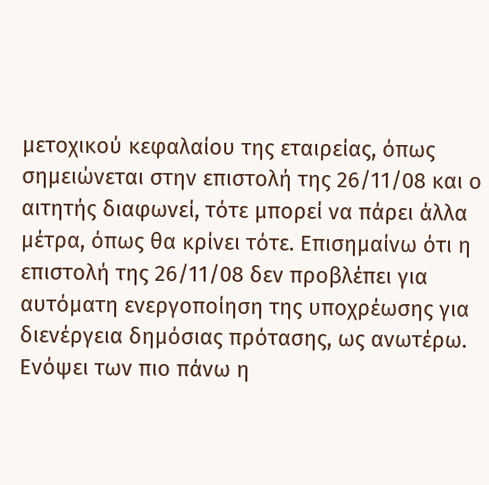μετοχικού κεφαλαίου της εταιρείας, όπως σημειώνεται στην επιστολή της 26/11/08 και ο αιτητής διαφωνεί, τότε μπορεί να πάρει άλλα μέτρα, όπως θα κρίνει τότε. Επισημαίνω ότι η επιστολή της 26/11/08 δεν προβλέπει για αυτόματη ενεργοποίηση της υποχρέωσης για διενέργεια δημόσιας πρότασης, ως ανωτέρω. Ενόψει των πιο πάνω η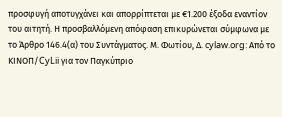προσφυγή αποτυγχάνει και απορρίπτεται με €1.200 έξοδα εναντίον του αιτητή. Η προσβαλλόμενη απόφαση επικυρώνεται σύμφωνα με το Άρθρο 146.4(α) του Συντάγματος. Μ. Φωτίου, Δ. cylaw.org: Από το ΚΙΝOΠ/CyLii για τον Παγκύπριο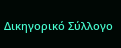Δικηγορικό Σύλλογο